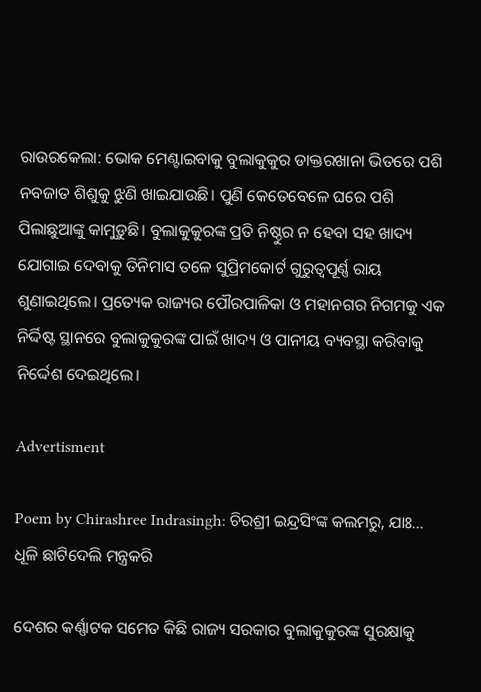ରାଉରକେଲା: ଭୋକ ମେଣ୍ଟାଇବାକୁ ବୁଲାକୁକୁର ଡାକ୍ତରଖାନା ଭିତରେ ପଶି ନବଜାତ ଶିଶୁକୁ ଝୁଣି ଖାଇଯାଉଛି। ପୁଣି କେତେବେଳେ ଘରେ ପଶି ପିଲାଛୁଆଙ୍କୁ କାମୁଡ଼ୁଛି। ବୁଲାକୁକୁରଙ୍କ ପ୍ରତି ନିଷ୍ଠୁର ନ ହେବା ସହ ଖାଦ୍ୟ ଯୋଗାଇ‌ ଦେବାକୁ ତିନିମାସ ତଳେ ସୁପ୍ରିମକୋର୍ଟ ଗୁରୁତ୍ବପୂର୍ଣ୍ଣ ରାୟ ଶୁଣାଇଥିଲେ। ପ୍ରତ୍ୟେକ ରାଜ୍ୟର ପୌରପାଳିକା ଓ ମହାନଗର ନିଗମକୁ ଏକ ନିର୍ଦ୍ଦିଷ୍ଟ ସ୍ଥାନରେ ବୁଲାକୁକୁରଙ୍କ ପାଇଁ ଖାଦ୍ୟ ଓ ପାନୀୟ ବ୍ୟବସ୍ଥା କରିବାକୁ ନିର୍ଦ୍ଦେଶ ଦେଇଥିଲେ।

Advertisment

Poem by Chirashree Indrasingh: ଚିରଶ୍ରୀ ଇନ୍ଦ୍ରସିଂଙ୍କ କଲମରୁ, ଯାଃ... ଧୂଳି ଛାଟିଦେଲି ମନ୍ତ୍ରକରି

ଦେଶର କର୍ଣ୍ଣାଟକ ସମେତ କିଛି ରାଜ୍ୟ ସରକାର ବୁଲାକୁକୁରଙ୍କ ସୁରକ୍ଷାକୁ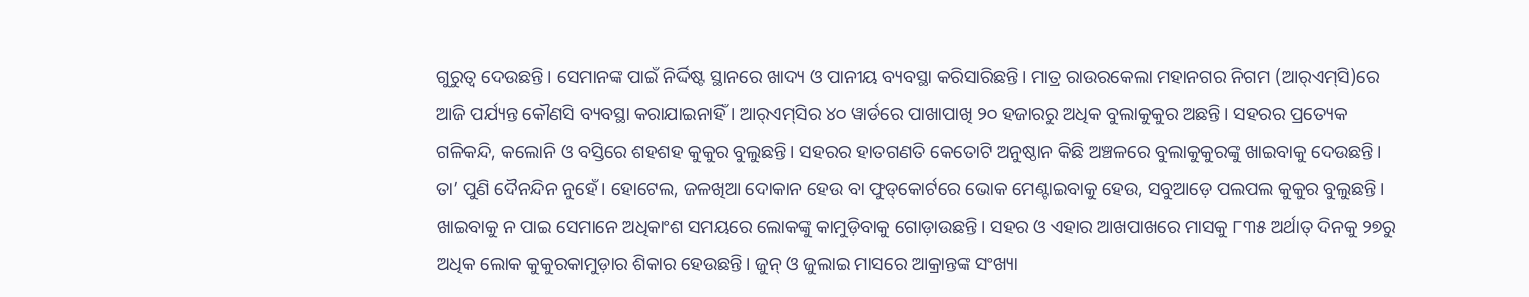ଗୁରୁତ୍ବ ଦେଉଛନ୍ତି। ସେମାନଙ୍କ ପାଇଁ ନିର୍ଦ୍ଦିଷ୍ଟ ସ୍ଥାନରେ ଖାଦ୍ୟ ଓ ପାନୀୟ ବ୍ୟବସ୍ଥା କରିସାରିଛନ୍ତି। ମାତ୍ର ରାଉରକେଲା ମହାନଗର ନିଗମ (ଆର୍‌ଏମ୍‌ସି)ରେ ଆଜି ପର୍ଯ୍ୟନ୍ତ କୌଣସି ବ୍ୟବସ୍ଥା କରାଯାଇନାହିଁ। ଆର୍‌ଏମ୍‌ସିର ୪୦ ୱାର୍ଡରେ ପାଖାପାଖି ୨୦ ହଜାରରୁ ଅଧିକ ବୁଲାକୁକୁର ଅଛନ୍ତି। ସହରର ପ୍ରତ୍ୟେକ ଗଳିକନ୍ଦି, କଲୋନି ଓ ବସ୍ତିରେ ଶହଶହ କୁକୁର ବୁଲୁଛନ୍ତି। ସହରର ହାତଗଣତି କେତୋଟି ଅନୁଷ୍ଠାନ କିଛି ଅଞ୍ଚଳରେ ବୁଲାକୁକୁରଙ୍କୁ ଖାଇବାକୁ ଦେଉଛନ୍ତି। ତା’ ପୁଣି ଦୈନନ୍ଦିନ ନୁହେଁ। ହୋଟେଲ, ଜଳଖିଆ ଦୋକାନ ହେଉ ବା ଫୁଡ୍‌କୋର୍ଟରେ ଭୋକ ମେଣ୍ଟାଇବାକୁ ହେଉ, ସବୁଆଡ଼େ ପଲପଲ କୁକୁର ବୁଲୁଛନ୍ତି। ଖାଇବାକୁ ନ ପାଇ ସେମାନେ ଅଧିକାଂଶ ସମୟରେ ଲୋକଙ୍କୁ କାମୁଡ଼ିବାକୁ ଗୋଡ଼ାଉଛନ୍ତି। ସହର ଓ ଏହାର ଆଖପାଖରେ ମାସକୁ ୮୩୫ ଅର୍ଥାତ୍‌ ଦିନକୁ ୨୭ରୁ ଅଧିକ ଲୋକ କୁକୁରକାମୁଡ଼ାର ଶିକାର ହେଉଛନ୍ତି। ଜୁନ୍‌ ଓ ଜୁଲାଇ ମାସରେ ଆକ୍ରାନ୍ତଙ୍କ ସଂଖ୍ୟା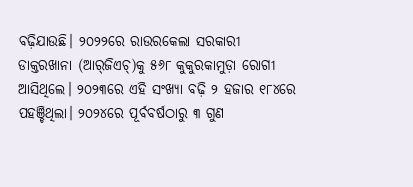ବଢ଼ିଯାଉଛି। ୨୦୨୨ରେ ରାଉରକେଲା ସରକାରୀ ଡାକ୍ତରଖାନା (ଆର୍‌ଜିଏଚ୍‌)କୁ ୫୬୮ କୁକୁରକାମୁଡ଼ା ରୋଗୀ ଆସିଥିଲେ। ୨୦୨୩ରେ ଏହି ସଂଖ୍ୟା ବଢ଼ି ୨ ହଜାର ୧୮୪ରେ ପହଞ୍ଚିଥିଲା। ୨୦୨୪ରେ ପୂର୍ବବର୍ଷଠାରୁ ୩ ଗୁଣ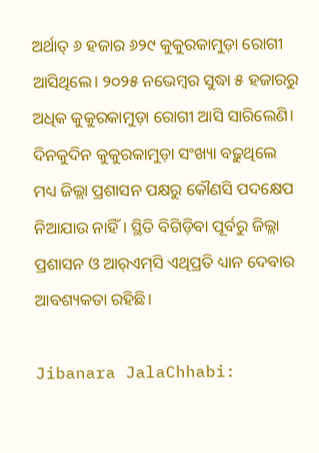ଅର୍ଥାତ୍‌ ୬ ହଜାର ୬୨୯ କୁକୁରକାମୁଡ଼ା ରୋଗୀ ଆସିଥିଲେ। ୨୦୨୫ ନଭେମ୍ବର ସୁଦ୍ଧା ୫ ହଜାରରୁ ଅଧିକ କୁକୁରକାମୁଡ଼ା ରୋଗୀ ଆସି ସାରିଲେଣି। ଦିନକୁଦିନ କୁକୁରକାମୁଡ଼ା ସଂଖ୍ୟା ବଢ଼ୁଥିଲେ ମଧ୍ୟ ଜିଲ୍ଲା ପ୍ରଶାସନ ପକ୍ଷରୁ କୌଣସି ପଦକ୍ଷେପ ନିଆଯାଉ ନାହିଁ। ସ୍ଥିତି ବିଗିଡ଼ିବା ପୂର୍ବରୁ ଜିଲ୍ଲା ପ୍ରଶାସନ ଓ ଆର୍‌ଏମ୍‌ସି ଏଥିପ୍ରତି ଧ୍ୟାନ ଦେବାର ଆବଶ୍ୟକତା ରହିଛି।

Jibanara JalaChhabi: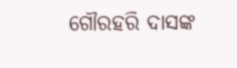ଗୌରହରି ଦାସଙ୍କ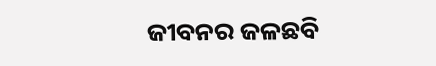ଜୀବନର ଜଳଛବି